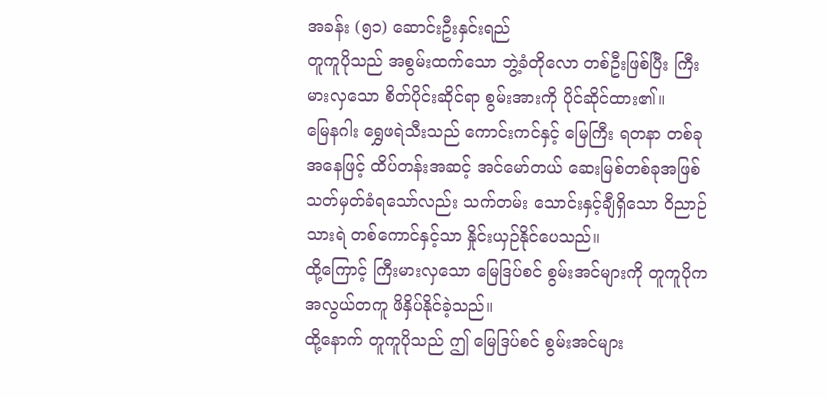အခန်း (၅၁) ဆောင်းဦးနှင်းရည်
တူကူပိုသည် အစွမ်းထက်သော ဘွဲ့ခံတိုလော တစ်ဦးဖြစ်ပြီး ကြီးမားလှသော စိတ်ပိုင်းဆိုင်ရာ စွမ်းအားကို ပိုင်ဆိုင်ထား၏။
မြေနဂါး ရွှေဖရဲသီးသည် ကောင်းကင်နှင့် မြေကြီး ရတနာ တစ်ခုအနေဖြင့် ထိပ်တန်းအဆင့် အင်မော်တယ် ဆေးမြစ်တစ်ခုအဖြစ် သတ်မှတ်ခံရသော်လည်း သက်တမ်း သောင်းနှင့်ချီရှိသော ဝိညာဉ်သားရဲ တစ်ကောင်နှင့်သာ နှိုင်းယှဉ်နိုင်ပေသည်။
ထို့ကြောင့် ကြီးမားလှသော မြေဒြပ်စင် စွမ်းအင်များကို တူကူပိုက အလွယ်တကူ ဖိနှိပ်နိုင်ခဲ့သည်။
ထို့နောက် တူကူပိုသည် ဤ မြေဒြပ်စင် စွမ်းအင်များ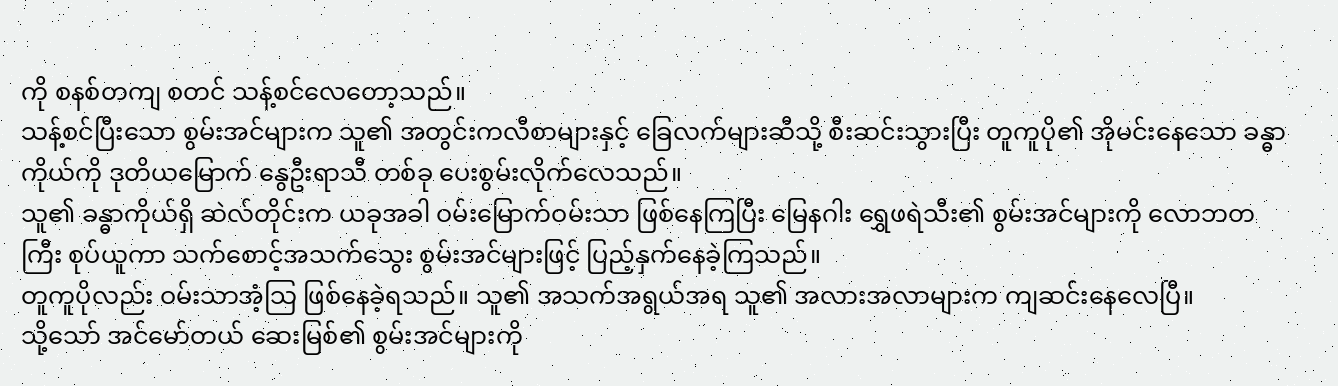ကို စနစ်တကျ စတင် သန့်စင်လေတော့သည်။
သန့်စင်ပြီးသော စွမ်းအင်များက သူ၏ အတွင်းကလီစာများနှင့် ခြေလက်များဆီသို့ စီးဆင်းသွားပြီး တူကူပို၏ အိုမင်းနေသော ခန္ဓာကိုယ်ကို ဒုတိယမြောက် နွေဦးရာသီ တစ်ခု ပေးစွမ်းလိုက်လေသည်။
သူ၏ ခန္ဓာကိုယ်ရှိ ဆဲလ်တိုင်းက ယခုအခါ ဝမ်းမြောက်ဝမ်းသာ ဖြစ်နေကြပြီး မြေနဂါး ရွှေဖရဲသီး၏ စွမ်းအင်များကို လောဘတကြီး စုပ်ယူကာ သက်စောင့်အသက်သွေး စွမ်းအင်များဖြင့် ပြည့်နှက်နေခဲ့ကြသည်။
တူကူပိုလည်း ဝမ်းသာအံ့သြ ဖြစ်နေခဲ့ရသည်။ သူ၏ အသက်အရွယ်အရ သူ၏ အလားအလာများက ကျဆင်းနေလေပြီ။
သို့သော် အင်မော်တယ် ဆေးမြစ်၏ စွမ်းအင်များကို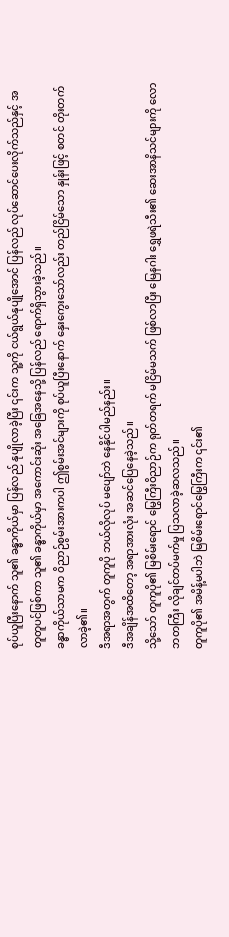စုပ်ယူပြီးနောက် သူ၏ ခန္ဓာကိုယ်မှာ ပြန်လည် နုပျိုလာခဲ့ပြီး ၎င်းက သူ့ကို ငယ်ရွယ်နုပျိုအောင် ပြန်လည် လုပ်ဆောင်ပေးလိုက်သည်နှင့် အတူတူပင်ဖြစ်ကာ သူ၏ ခန္ဓာကိုယ်မှာ အကောင်းဆုံး အခြေအနေသို့ ပြန်လည် ရောက်ရှိသွားခဲ့သည်။
ခန္ဓာကိုယ်သာမက ဝိညာဉ်စွမ်းအားကပါ ဤစွမ်းအင်များကို စုပ်ယူပြီးနောက် နှေးကွေးသော်လည်း တည်ငြိမ်သော နှုန်းဖြင့် စတင် တိုးတက်လာခဲ့၏။
ဒီအရာအတွက် တူကူပို ဘယ်လိုလုပ် မပျော်ဘဲ နေနိုင်ပါမည်နည်း။
ဒီအချိန်အထိတော့ အရာအားလုံး အဆင်ပြေနေခဲ့သည်။
သို့သော် တူကူပို၏ မြစိမ်းရောင် မြွေကြီးဝိညာဉ်က ရုတ်တရက် မငြိမ်မသက် ဖြစ်လာပြီး မြေနဂါး ရွှေဖရဲသီး၏ ဆေးအာနိသင်များကို လောဘတကြီး လိုချင်တပ်မက်မှု ပြသလာခဲ့ဆလသည်။
တူကူပို၏ အမိန့်မပါဘဲ မြစိမ်းရောင်မြွေကြီးက ၎င်း၏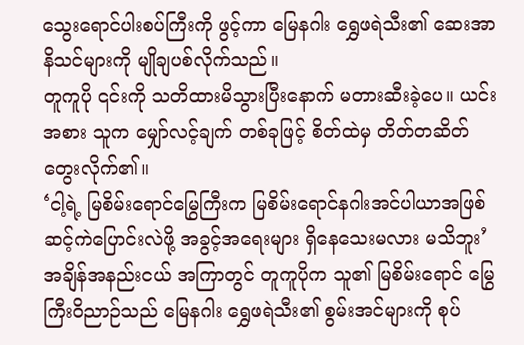သွေးရောင်ပါးစပ်ကြီးကို ဖွင့်ကာ မြေနဂါး ရွှေဖရဲသီး၏ ဆေးအာနိသင်များကို မျိုချပစ်လိုက်သည်။
တူကူပို ၎င်းကို သတိထားမိသွားပြီးနောက် မတားဆီးခဲ့ပေ။ ယင်းအစား သူက မျှော်လင့်ချက် တစ်ခုဖြင့် စိတ်ထဲမှ တိတ်တဆိတ် တွေးလိုက်၏။
‘ငါ့ရဲ့ မြစိမ်းရောင်မြွေကြီးက မြစိမ်းရောင်နဂါးအင်ပါယာအဖြစ် ဆင့်ကဲပြောင်းလဲဖို့ အခွင့်အရေးများ ရှိနေသေးမလား မသိဘူး’
အချိန်အနည်းငယ် အကြာတွင် တူကူပိုက သူ၏ မြစိမ်းရောင် မြွေကြီးဝိညာဉ်သည် မြေနဂါး ရွှေဖရဲသီး၏ စွမ်းအင်များကို စုပ်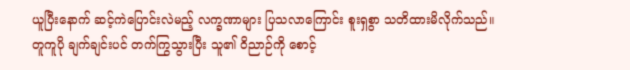ယူပြီးနောက် ဆင့်ကဲပြောင်းလဲမည့် လက္ခဏာများ ပြသလာကြောင်း စူးရှစွာ သတိထားမိလိုက်သည်။
တူကူပို ချက်ချင်းပင် တက်ကြွသွားပြီး သူ၏ ဝိညာဉ်ကို စောင့်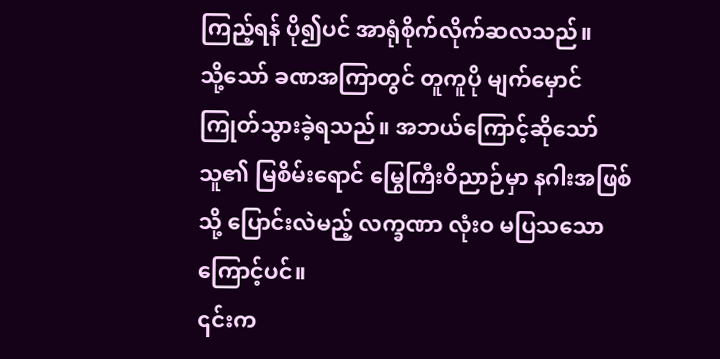ကြည့်ရန် ပို၍ပင် အာရုံစိုက်လိုက်ဆလသည်။
သို့သော် ခဏအကြာတွင် တူကူပို မျက်မှောင်ကြုတ်သွားခဲ့ရသည်။ အဘယ်ကြောင့်ဆိုသော် သူ၏ မြစိမ်းရောင် မြွေကြီးဝိညာဉ်မှာ နဂါးအဖြစ်သို့ ပြောင်းလဲမည့် လက္ခဏာ လုံးဝ မပြသသောကြောင့်ပင်။
၎င်းက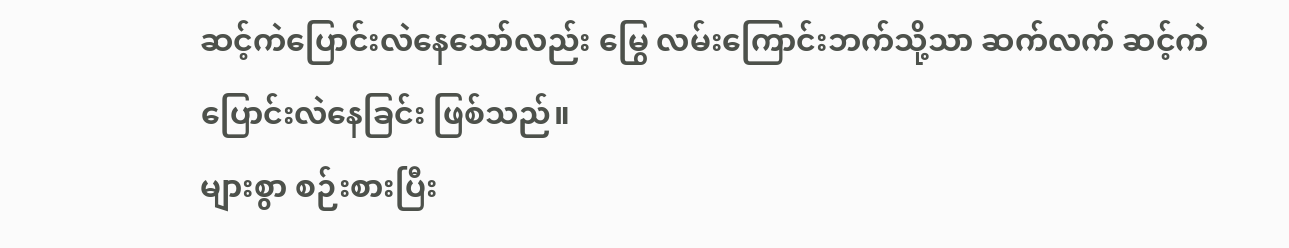ဆင့်ကဲပြောင်းလဲနေသော်လည်း မြွေ လမ်းကြောင်းဘက်သို့သာ ဆက်လက် ဆင့်ကဲပြောင်းလဲနေခြင်း ဖြစ်သည်။
များစွာ စဉ်းစားပြီး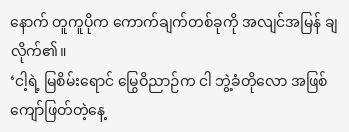နောက် တူကူပိုက ကောက်ချက်တစ်ခုကို အလျင်အမြန် ချလိုက်၏။
‘ငါ့ရဲ့ မြစိမ်းရောင် မြွေဝိညာဉ်က ငါ ဘွဲ့ခံတိုလော အဖြစ် ကျော်ဖြတ်တဲ့နေ့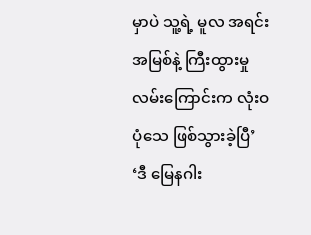မှာပဲ သူ့ရဲ့ မူလ အရင်းအမြစ်နဲ့ ကြီးထွားမှု လမ်းကြောင်းက လုံးဝ ပုံသေ ဖြစ်သွားခဲ့ပြီ’
‘ဒီ မြေနဂါး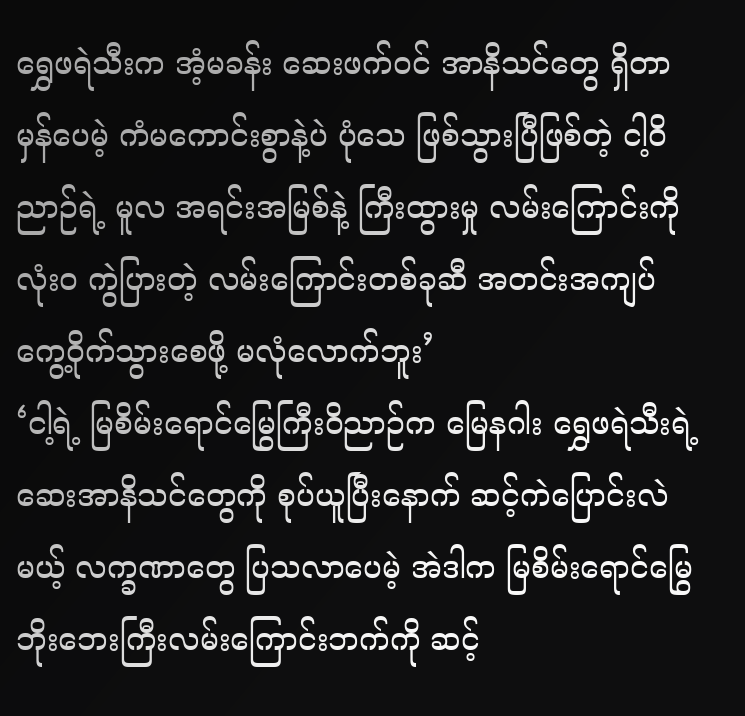ရွှေဖရဲသီးက အံ့မခန်း ဆေးဖက်ဝင် အာနိသင်တွေ ရှိတာ မှန်ပေမဲ့ ကံမကောင်းစွာနဲ့ပဲ ပုံသေ ဖြစ်သွားပြီဖြစ်တဲ့ ငါ့ဝိညာဉ်ရဲ့ မူလ အရင်းအမြစ်နဲ့ ကြီးထွားမှု လမ်းကြောင်းကို လုံးဝ ကွဲပြားတဲ့ လမ်းကြောင်းတစ်ခုဆီ အတင်းအကျပ် ကွေ့ဝိုက်သွားစေဖို့ မလုံလောက်ဘူး’
‘ငါ့ရဲ့ မြစိမ်းရောင်မြွေကြီးဝိညာဉ်က မြေနဂါး ရွှေဖရဲသီးရဲ့ ဆေးအာနိသင်တွေကို စုပ်ယူပြီးနောက် ဆင့်ကဲပြောင်းလဲမယ့် လက္ခဏာတွေ ပြသလာပေမဲ့ အဲဒါက မြစိမ်းရောင်မြွေ ဘိုးဘေးကြီးလမ်းကြောင်းဘက်ကို ဆင့်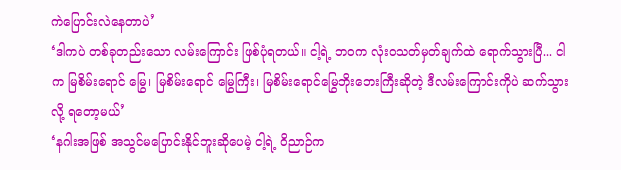ကဲပြောင်းလဲနေတာပဲ’
‘ဒါကပဲ တစ်ခုတည်းသော လမ်းကြောင်း ဖြစ်ပုံရတယ်။ ငါ့ရဲ့ ဘဝက လုံးဝသတ်မှတ်ချက်ထဲ ရောက်သွားပြီ... ငါက မြစိမ်းရောင် မြွေ၊ မြစိမ်းရောင် မြွေကြီး၊ မြစိမ်းရောင်မြွေဘိုးဘေးကြီးဆိုတဲ့ ဒီလမ်းကြောင်းကိုပဲ ဆက်သွားလို့ ရတော့မယ်’
‘နဂါးအဖြစ် အသွင်မပြောင်းနိုင်ဘူးဆိုပေမဲ့ ငါ့ရဲ့ ဝိညာဉ်က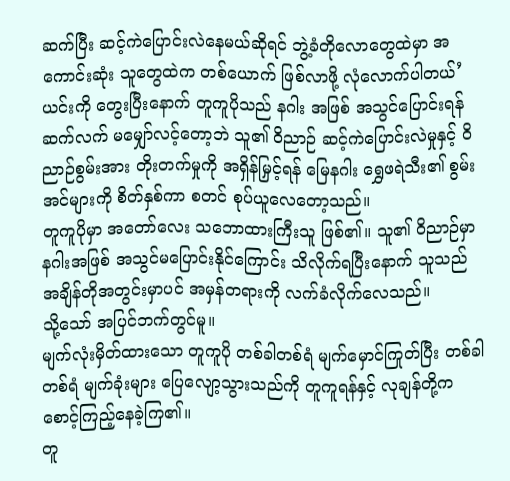ဆက်ပြီး ဆင့်ကဲပြောင်းလဲနေမယ်ဆိုရင် ဘွဲ့ခံတိုလောတွေထဲမှာ အကောင်းဆုံး သူတွေထဲက တစ်ယောက် ဖြစ်လာဖို့ လုံလောက်ပါတယ်’
ယင်းကို တွေးပြီးနောက် တူကူပိုသည် နဂါး အဖြစ် အသွင်ပြောင်းရန် ဆက်လက် မမျှော်လင့်တော့ဘဲ သူ၏ ဝိညာဉ် ဆင့်ကဲပြောင်းလဲမှုနှင့် ဝိညာဉ်စွမ်းအား တိုးတက်မှုကို အရှိန်မြှင့်ရန် မြေနဂါး ရွှေဖရဲသီး၏ စွမ်းအင်များကို စိတ်နှစ်ကာ စတင် စုပ်ယူလေတော့သည်။
တူကူပိုမှာ အတော်လေး သဘောထားကြီးသူ ဖြစ်၏။ သူ၏ ဝိညာဉ်မှာ နဂါးအဖြစ် အသွင်မပြောင်းနိုင်ကြောင်း သိလိုက်ရပြီးနောက် သူသည် အချိန်တိုအတွင်းမှာပင် အမှန်တရားကို လက်ခံလိုက်လေသည်။
သို့သော် အပြင်ဘက်တွင်မူ။
မျက်လုံးမှိတ်ထားသော တူကူပို တစ်ခါတစ်ရံ မျက်မှောင်ကြုတ်ပြီး တစ်ခါတစ်ရံ မျက်ခုံးများ ပြေလျော့သွားသည်ကို တူကူရန်နှင့် လုချန်တို့က စောင့်ကြည့်နေခဲ့ကြ၏။
တူ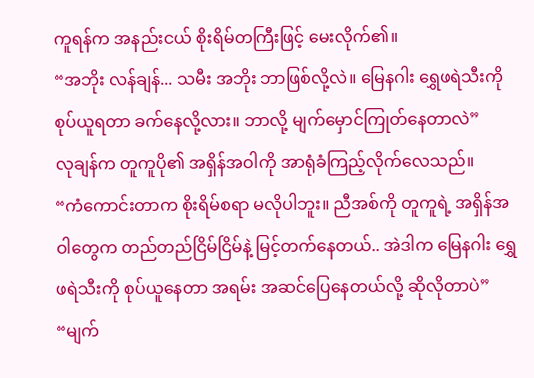ကူရန်က အနည်းငယ် စိုးရိမ်တကြီးဖြင့် မေးလိုက်၏။
“အဘိုး လန်ချန်... သမီး အဘိုး ဘာဖြစ်လို့လဲ။ မြေနဂါး ရွှေဖရဲသီးကို စုပ်ယူရတာ ခက်နေလို့လား။ ဘာလို့ မျက်မှောင်ကြုတ်နေတာလဲ”
လုချန်က တူကူပို၏ အရှိန်အဝါကို အာရုံခံကြည့်လိုက်လေသည်။
“ကံကောင်းတာက စိုးရိမ်စရာ မလိုပါဘူး။ ညီအစ်ကို တူကူရဲ့ အရှိန်အဝါတွေက တည်တည်ငြိမ်ငြိမ်နဲ့ မြင့်တက်နေတယ်.. အဲဒါက မြေနဂါး ရွှေဖရဲသီးကို စုပ်ယူနေတာ အရမ်း အဆင်ပြေနေတယ်လို့ ဆိုလိုတာပဲ”
“မျက်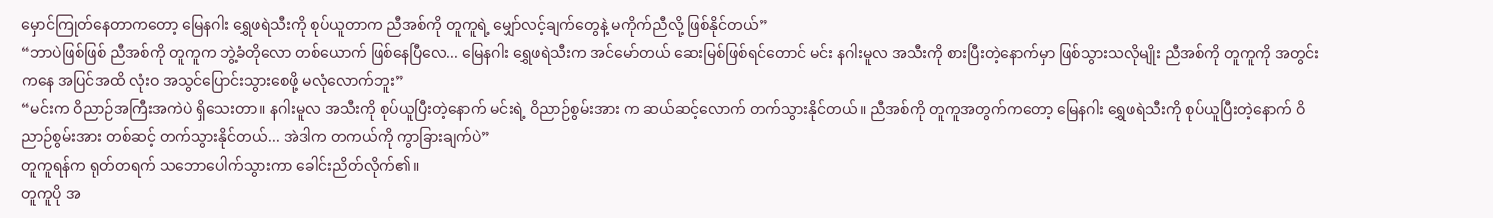မှောင်ကြုတ်နေတာကတော့ မြေနဂါး ရွှေဖရဲသီးကို စုပ်ယူတာက ညီအစ်ကို တူကူရဲ့ မျှော်လင့်ချက်တွေနဲ့ မကိုက်ညီလို့ ဖြစ်နိုင်တယ်”
“ဘာပဲဖြစ်ဖြစ် ညီအစ်ကို တူကူက ဘွဲ့ခံတိုလော တစ်ယောက် ဖြစ်နေပြီလေ... မြေနဂါး ရွှေဖရဲသီးက အင်မော်တယ် ဆေးမြစ်ဖြစ်ရင်တောင် မင်း နဂါးမူလ အသီးကို စားပြီးတဲ့နောက်မှာ ဖြစ်သွားသလိုမျိုး ညီအစ်ကို တူကူကို အတွင်းကနေ အပြင်အထိ လုံးဝ အသွင်ပြောင်းသွားစေဖို့ မလုံလောက်ဘူး”
“မင်းက ဝိညာဉ်အကြီးအကဲပဲ ရှိသေးတာ။ နဂါးမူလ အသီးကို စုပ်ယူပြီးတဲ့နောက် မင်းရဲ့ ဝိညာဉ်စွမ်းအား က ဆယ်ဆင့်လောက် တက်သွားနိုင်တယ်။ ညီအစ်ကို တူကူအတွက်ကတော့ မြေနဂါး ရွှေဖရဲသီးကို စုပ်ယူပြီးတဲ့နောက် ဝိညာဉ်စွမ်းအား တစ်ဆင့် တက်သွားနိုင်တယ်... အဲဒါက တကယ်ကို ကွာခြားချက်ပဲ”
တူကူရန်က ရုတ်တရက် သဘောပေါက်သွားကာ ခေါင်းညိတ်လိုက်၏။
တူကူပို အ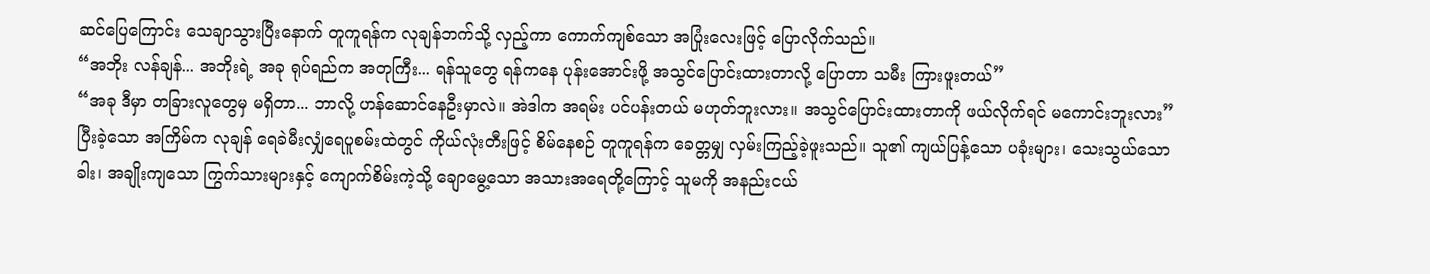ဆင်ပြေကြောင်း သေချာသွားပြီးနောက် တူကူရန်က လုချန်ဘက်သို့ လှည့်ကာ ကောက်ကျစ်သော အပြုံးလေးဖြင့် ပြောလိုက်သည်။
“အဘိုး လန်ချန်... အဘိုးရဲ့ အခု ရုပ်ရည်က အတုကြီး... ရန်သူတွေ ရန်ကနေ ပုန်းအောင်းဖို့ အသွင်ပြောင်းထားတာလို့ ပြောတာ သမီး ကြားဖူးတယ်”
“အခု ဒီမှာ တခြားလူတွေမှ မရှိတာ... ဘာလို့ ဟန်ဆောင်နေဦးမှာလဲ။ အဲဒါက အရမ်း ပင်ပန်းတယ် မဟုတ်ဘူးလား။ အသွင်ပြောင်းထားတာကို ဖယ်လိုက်ရင် မကောင်းဘူးလား”
ပြီးခဲ့သော အကြိမ်က လုချန် ရေခဲမီးလျှံရေပူစမ်းထဲတွင် ကိုယ်လုံးတီးဖြင့် စိမ်နေစဉ် တူကူရန်က ခေတ္တမျှ လှမ်းကြည့်ခဲ့ဖူးသည်။ သူ၏ ကျယ်ပြန့်သော ပခုံးများ၊ သေးသွယ်သော ခါး၊ အချိုးကျသော ကြွက်သားများနှင့် ကျောက်စိမ်းကဲ့သို့ ချောမွေ့သော အသားအရေတို့ကြောင့် သူမကို အနည်းငယ်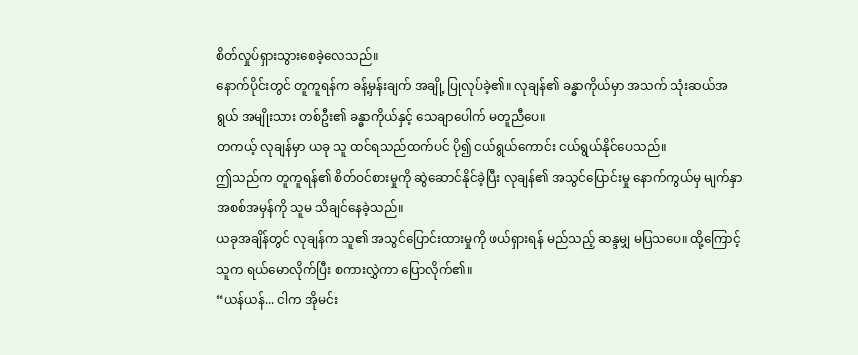စိတ်လှုပ်ရှားသွားစေခဲ့လေသည်။
နောက်ပိုင်းတွင် တူကူရန်က ခန့်မှန်းချက် အချို့ ပြုလုပ်ခဲ့၏။ လုချန်၏ ခန္ဓာကိုယ်မှာ အသက် သုံးဆယ်အရွယ် အမျိုးသား တစ်ဦး၏ ခန္ဓာကိုယ်နှင့် သေချာပေါက် မတူညီပေ။
တကယ့် လုချန်မှာ ယခု သူ ထင်ရသည်ထက်ပင် ပို၍ ငယ်ရွယ်ကောင်း ငယ်ရွယ်နိုင်ပေသည်။
ဤသည်က တူကူရန်၏ စိတ်ဝင်စားမှုကို ဆွဲဆောင်နိုင်ခဲ့ပြီး လုချန်၏ အသွင်ပြောင်းမှု နောက်ကွယ်မှ မျက်နှာအစစ်အမှန်ကို သူမ သိချင်နေခဲ့သည်။
ယခုအချိန်တွင် လုချန်က သူ၏ အသွင်ပြောင်းထားမှုကို ဖယ်ရှားရန် မည်သည့် ဆန္ဒမျှ မပြသပေ။ ထို့ကြောင့် သူက ရယ်မောလိုက်ပြီး စကားလွှဲကာ ပြောလိုက်၏။
“ယန်ယန်... ငါက အိုမင်း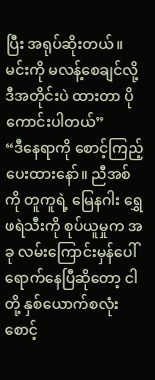ပြီး အရုပ်ဆိုးတယ်။ မင်းကို မလန့်စေချင်လို့ ဒီအတိုင်းပဲ ထားတာ ပိုကောင်းပါတယ်”
“ဒီနေရာကို စောင့်ကြည့်ပေးထားနော်။ ညီအစ်ကို တူကူရဲ့ မြေနဂါး ရွှေဖရဲသီးကို စုပ်ယူမှုက အခု လမ်းကြောင်းမှန်ပေါ် ရောက်နေပြီဆိုတော့ ငါတို့ နှစ်ယောက်စလုံး စောင့်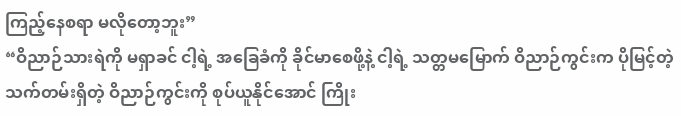ကြည့်နေစရာ မလိုတော့ဘူး”
“ဝိညာဉ်သားရဲကို မရှာခင် ငါ့ရဲ့ အခြေခံကို ခိုင်မာစေဖို့နဲ့ ငါ့ရဲ့ သတ္တမမြောက် ဝိညာဉ်ကွင်းက ပိုမြင့်တဲ့ သက်တမ်းရှိတဲ့ ဝိညာဉ်ကွင်းကို စုပ်ယူနိုင်အောင် ကြိုး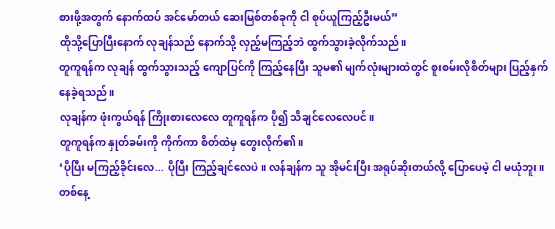စားဖို့အတွက် နောက်ထပ် အင်မော်တယ် ဆေးမြစ်တစ်ခုကို ငါ စုပ်ယူကြည့်ဦးမယ်”
ထိုသို့ပြောပြီးနောက် လုချန်သည် နောက်သို့ လှည့်မကြည့်ဘဲ ထွက်သွားခဲ့လိုက်သည်။
တူကူရန်က လုချန် ထွက်သွားသည့် ကျောပြင်ကို ကြည့်နေပြီး သူမ၏ မျက်လုံးများထဲတွင် စူးစမ်းလိုစိတ်များ ပြည့်နှက်နေခဲ့ရသည်။
လုချန်က ဖုံးကွယ်ရန် ကြိုးစားလေလေ တူကူရန်က ပို၍ သိချင်လေလေပင်။
တူကူရန်က နှုတ်ခမ်းကို ကိုက်ကာ စိတ်ထဲမှ တွေးလိုက်၏။
‘ပိုပြီး မကြည့်ခိုင်းလေ... ပိုပြီး ကြည့်ချင်လေပဲ။ လန်ချန်က သူ အိုမင်းပြီး အရုပ်ဆိုးတယ်လို့ ပြောပေမဲ့ ငါ မယုံဘူး။ တစ်နေ့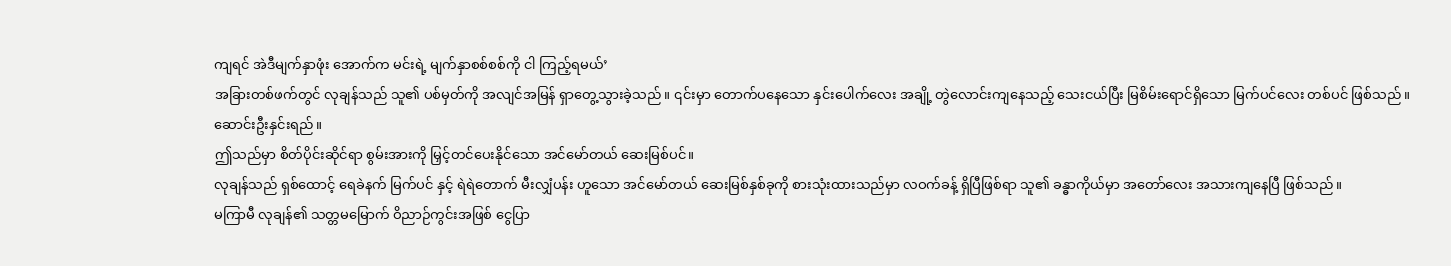ကျရင် အဲဒီမျက်နှာဖုံး အောက်က မင်းရဲ့ မျက်နှာစစ်စစ်ကို ငါ ကြည့်ရမယ်’
အခြားတစ်ဖက်တွင် လုချန်သည် သူ၏ ပစ်မှတ်ကို အလျင်အမြန် ရှာတွေ့သွားခဲ့သည်။ ၎င်းမှာ တောက်ပနေသော နှင်းပေါက်လေး အချို့ တွဲလောင်းကျနေသည့် သေးငယ်ပြီး မြစိမ်းရောင်ရှိသော မြက်ပင်လေး တစ်ပင် ဖြစ်သည်။
ဆောင်းဦးနှင်းရည်။
ဤသည်မှာ စိတ်ပိုင်းဆိုင်ရာ စွမ်းအားကို မြှင့်တင်ပေးနိုင်သော အင်မော်တယ် ဆေးမြစ်ပင်။
လုချန်သည် ရှစ်ထောင့် ရေခဲနက် မြက်ပင် နှင့် ရဲရဲတောက် မီးလျှံပန်း ဟူသော အင်မော်တယ် ဆေးမြစ်နှစ်ခုကို စားသုံးထားသည်မှာ လဝက်ခန့် ရှိပြီဖြစ်ရာ သူ၏ ခန္ဓာကိုယ်မှာ အတော်လေး အသားကျနေပြီ ဖြစ်သည်။
မကြာမီ လုချန်၏ သတ္တမမြောက် ဝိညာဉ်ကွင်းအဖြစ် ငွေပြာ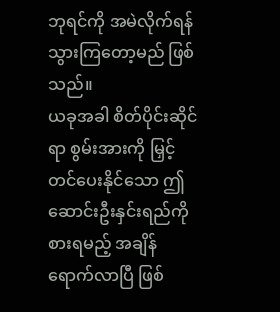ဘုရင်ကို အမဲလိုက်ရန် သွားကြတော့မည် ဖြစ်သည်။
ယခုအခါ စိတ်ပိုင်းဆိုင်ရာ စွမ်းအားကို မြှင့်တင်ပေးနိုင်သော ဤဆောင်းဦးနှင်းရည်ကို စားရမည့် အချိန်ရောက်လာပြီ ဖြစ်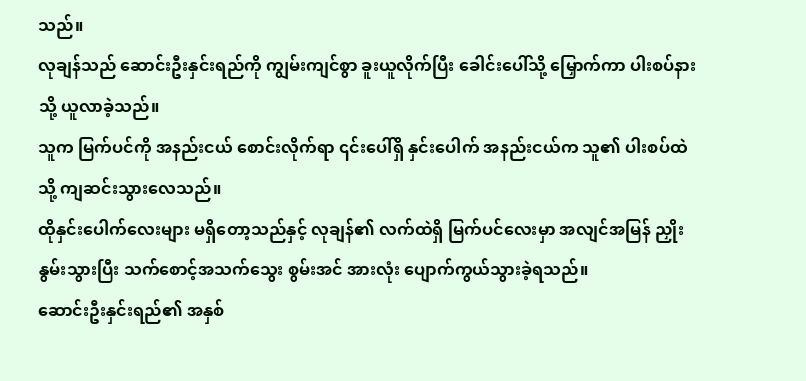သည်။
လုချန်သည် ဆောင်းဦးနှင်းရည်ကို ကျွမ်းကျင်စွာ ခူးယူလိုက်ပြီး ခေါင်းပေါ်သို့ မြှောက်ကာ ပါးစပ်နားသို့ ယူလာခဲ့သည်။
သူက မြက်ပင်ကို အနည်းငယ် စောင်းလိုက်ရာ ၎င်းပေါ်ရှိ နှင်းပေါက် အနည်းငယ်က သူ၏ ပါးစပ်ထဲသို့ ကျဆင်းသွားလေသည်။
ထိုနှင်းပေါက်လေးများ မရှိတော့သည်နှင့် လုချန်၏ လက်ထဲရှိ မြက်ပင်လေးမှာ အလျင်အမြန် ညှိုးနွမ်းသွားပြီး သက်စောင့်အသက်သွေး စွမ်းအင် အားလုံး ပျောက်ကွယ်သွားခဲ့ရသည်။
ဆောင်းဦးနှင်းရည်၏ အနှစ်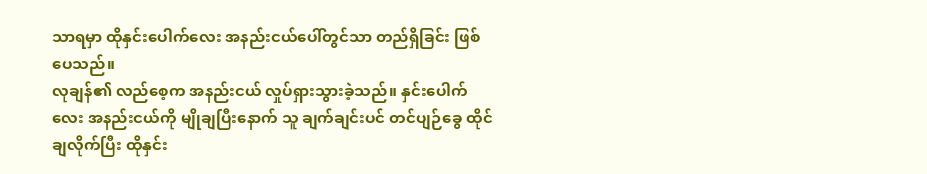သာရမှာ ထိုနှင်းပေါက်လေး အနည်းငယ်ပေါ်တွင်သာ တည်ရှိခြင်း ဖြစ်ပေသည်။
လုချန်၏ လည်စေ့က အနည်းငယ် လှုပ်ရှားသွားခဲ့သည်။ နှင်းပေါက်လေး အနည်းငယ်ကို မျိုချပြီးနောက် သူ ချက်ချင်းပင် တင်ပျဉ်ခွေ ထိုင်ချလိုက်ပြီး ထိုနှင်း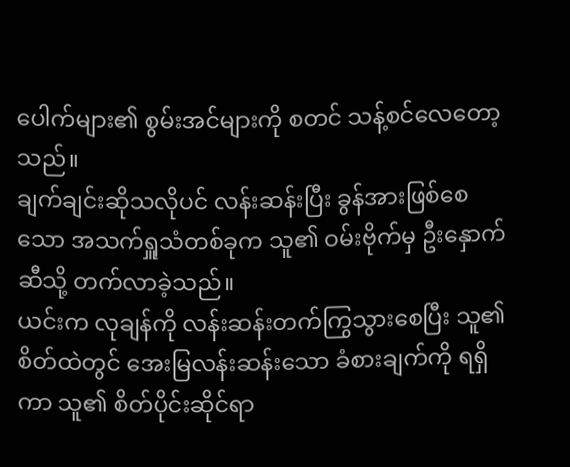ပေါက်များ၏ စွမ်းအင်များကို စတင် သန့်စင်လေတော့သည်။
ချက်ချင်းဆိုသလိုပင် လန်းဆန်းပြီး ခွန်အားဖြစ်စေသော အသက်ရှူသံတစ်ခုက သူ၏ ဝမ်းဗိုက်မှ ဦးနှောက်ဆီသို့ တက်လာခဲ့သည်။
ယင်းက လုချန်ကို လန်းဆန်းတက်ကြွသွားစေပြီး သူ၏ စိတ်ထဲတွင် အေးမြလန်းဆန်းသော ခံစားချက်ကို ရရှိကာ သူ၏ စိတ်ပိုင်းဆိုင်ရာ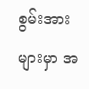စွမ်းအားများမှာ အ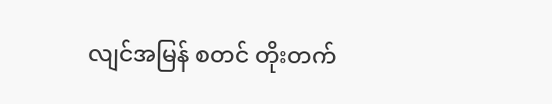လျင်အမြန် စတင် တိုးတက်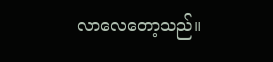လာလေတော့သည်။